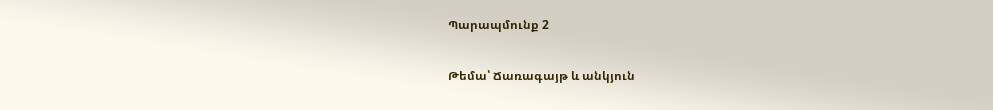Պարապմունք 2

Թեմա՝ Ճառագայթ և անկյուն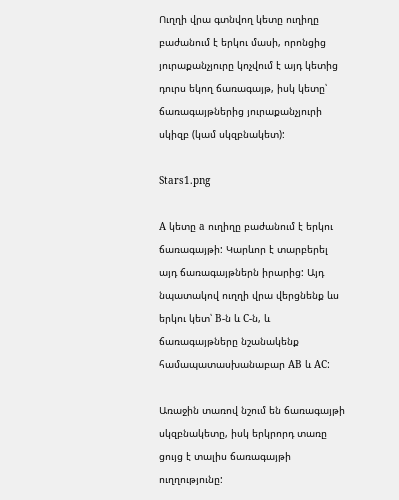Ուղղի վրա գտնվող կետը ուղիղը բաժանում է երկու մասի, որոնցից յուրաքանչյուրը կոչվում է այդ կետից դուրս եկող ճառագայթ, իսկ կետը՝ ճառագայթներից յուրաքանչյուրի սկիզբ (կամ սկզբնակետ):

Stars1.png

A կետը a ուղիղը բաժանում է երկու ճառագայթի: Կարևոր է տարբերել այդ ճառագայթներն իրարից: Այդ նպատակով ուղղի վրա վերցնենք ևս երկու կետ՝ B-ն և C-ն, և ճառագայթները նշանակենք համապատասխանաբար AB և AC:

Առաջին տառով նշում են ճառագայթի սկզբնակետը, իսկ երկրորդ տառը ցույց է տալիս ճառագայթի ուղղությունը: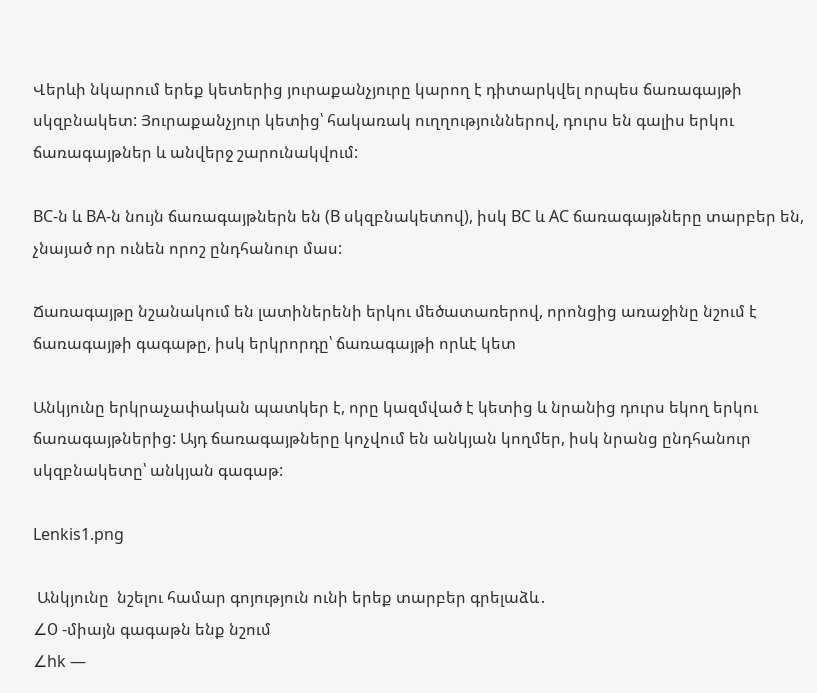Վերևի նկարում երեք կետերից յուրաքանչյուրը կարող է դիտարկվել որպես ճառագայթի սկզբնակետ: Յուրաքանչյուր կետից՝ հակառակ ուղղություններով, դուրս են գալիս երկու ճառագայթներ և անվերջ շարունակվում:

BC-ն և BA-ն նույն ճառագայթներն են (B սկզբնակետով), իսկ BC և AC ճառագայթները տարբեր են, չնայած որ ունեն որոշ ընդհանուր մաս:

Ճառագայթը նշանակում են լատիներենի երկու մեծատառերով, որոնցից առաջինը նշում է ճառագայթի գագաթը, իսկ երկրորդը՝ ճառագայթի որևէ կետ

Անկյունը երկրաչափական պատկեր է, որը կազմված է կետից և նրանից դուրս եկող երկու ճառագայթներից: Այդ ճառագայթները կոչվում են անկյան կողմեր, իսկ նրանց ընդհանուր սկզբնակետը՝ անկյան գագաթ:

Lenkis1.png

 Անկյունը  նշելու համար գոյություն ունի երեք տարբեր գրելաձև․
∠О -միայն գագաթն ենք նշում
∠hk —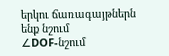երկու ճառագայթներն ենք նշում
∠DOF-նշում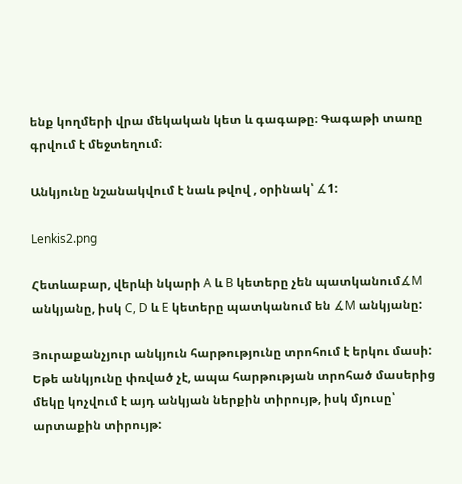ենք կողմերի վրա մեկական կետ և գագաթը։ Գագաթի տառը գրվում է մեջտեղում։

Անկյունը նշանակվում է նաև թվով , օրինակ՝ ∡1:

Lenkis2.png

Հետևաբար, վերևի նկարի A և B կետերը չեն պատկանում∡M անկյանը, իսկ C, D և E կետերը պատկանում են ∡M անկյանը:

Յուրաքանչյուր անկյուն հարթությունը տրոհում է երկու մասի: Եթե անկյունը փռված չէ, ապա հարթության տրոհած մասերից մեկը կոչվում է այդ անկյան ներքին տիրույթ, իսկ մյուսը՝ արտաքին տիրույթ: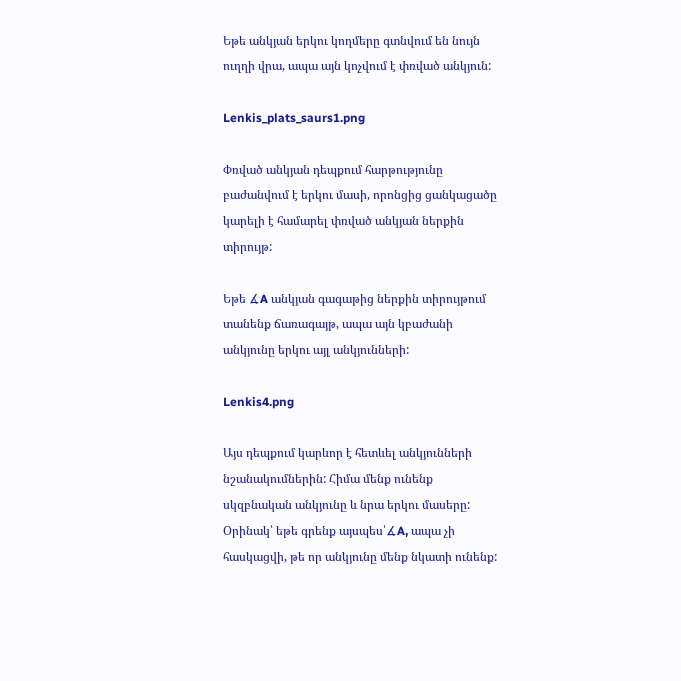Եթե անկյան երկու կողմերը գտնվում են նույն ուղղի վրա, ապա այն կոչվում է փռված անկյուն:

Lenkis_plats_saurs1.png

Փռված անկյան դեպքում հարթությունը բաժանվում է երկու մասի, որոնցից ցանկացածը կարելի է համարել փռված անկյան ներքին տիրույթ:

Եթե ∡A անկյան գագաթից ներքին տիրույթում տանենք ճառագայթ, ապա այն կբաժանի անկյունը երկու այլ անկյունների:

Lenkis4.png

Այս դեպքում կարևոր է հետևել անկյունների նշանակումներին: Հիմա մենք ունենք սկզբնական անկյունը և նրա երկու մասերը: Օրինակ՝ եթե գրենք այսպես՝∡A, ապա չի հասկացվի, թե որ անկյունը մենք նկատի ունենք: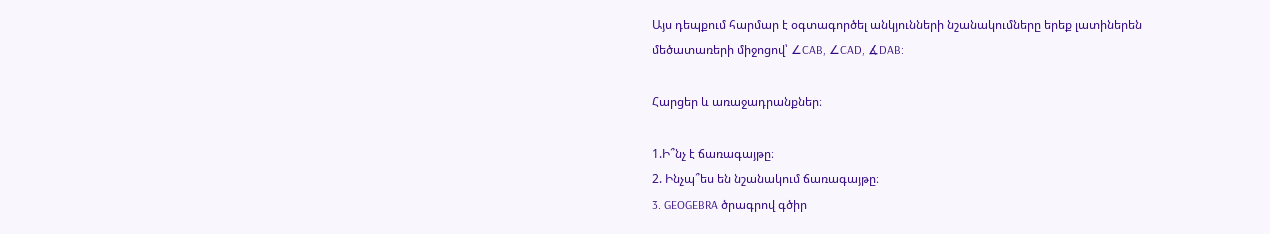Այս դեպքում հարմար է օգտագործել անկյունների նշանակումները երեք լատիներեն մեծատառերի միջոցով՝ ∠CAB, ∠CAD, ∡DAB:

Հարցեր և առաջադրանքներ։

1.Ի՞նչ է ճառագայթը։
2. Ինչպ՞ես են նշանակում ճառագայթը։
3. GEOGEBRA ծրագրով գծիր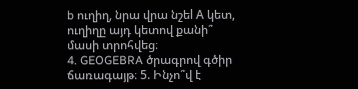b ուղիղ, նրա վրա նշեl А կետ, ուղիղը այդ կետով քանի՞ մասի տրոհվեց։
4. GEOGEBRA ծրագրով գծիր ճառագայթ։ 5. Ինչո՞վ է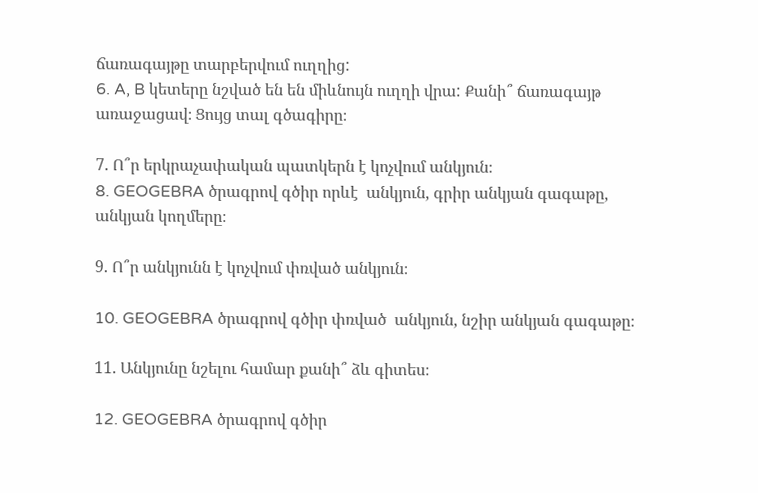ճառագայթը տարբերվում ուղղից:
6. A, B կետերը նշված են են միևնույն ուղղի վրա: Քանի՞ ճառագայթ առաջացավ։ Ցույց տալ գծագիրը։

7. Ո՞ր երկրաչափական պատկերն է կոչվում անկյուն։
8. GEOGEBRA ծրագրով գծիր որևէ  անկյուն, գրիր անկյան գագաթը, անկյան կողմերը։

9. Ո՞ր անկյունն է կոչվում փռված անկյուն։

10. GEOGEBRA ծրագրով գծիր փռված  անկյուն, նշիր անկյան գագաթը։

11. Անկյունը նշելու համար քանի՞ ձև գիտես։

12. GEOGEBRA ծրագրով գծիր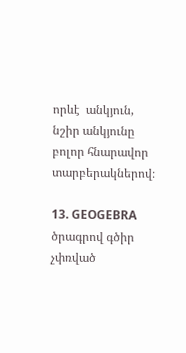որևէ  անկյուն, նշիր անկյունը  բոլոր հնարավոր տարբերակներով։

13. GEOGEBRA ծրագրով գծիր չփռված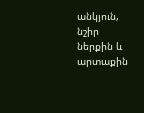անկյուն, նշիր ներքին և արտաքին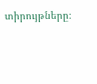տիրույթները։